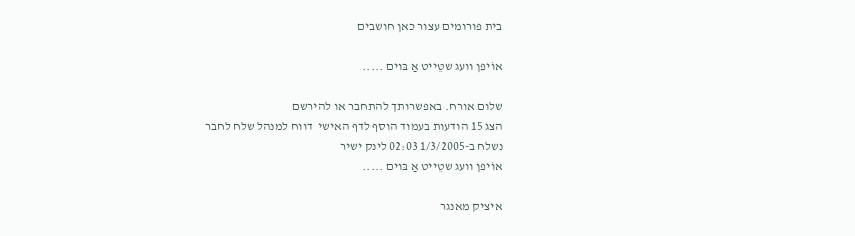בית פורומים עצור כאן חושבים

אוֹיפן וועג שטֵייט אַ בּוים .....

שלום אורח. באפשרותך להתחבר או להירשם
הצג 15 הודעות בעמוד הוסף לדף האישי  דווח למנהל שלח לחבר
נשלח ב-1/3/2005 02:03 לינק ישיר
אוֹיפן וועג שטֵייט אַ בּוים .....

איציק מאנגר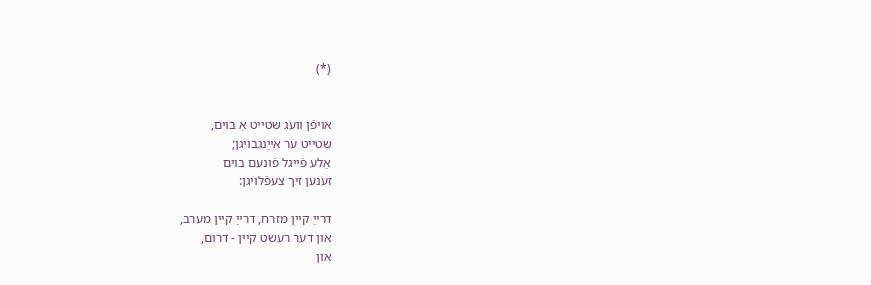(*)


אויפֿן וועג שטייט אַ בוים,
שטייט ער אייַנגבויגן;
אַלע פֿייגל פֿונעם בוים
זענען זיך צעפֿלויגן:

דרייַ קיין מזרח, דרייַ קיין מערב,
און דער רעשט קיין - דרום,
און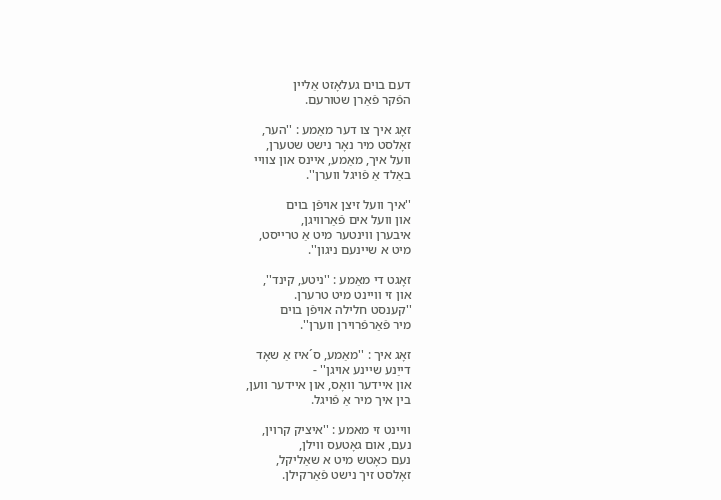דעם בוים געלאָזט אַליין
הפֿקר פֿאַרן שטורעם.

זאָג איך צו דער מאַמע : ''הער,
זאָלסט מיר נאָר נישט שטערן,
וועל איך, מאַמע, איינס און צוויי
באַלד אַ פֿויגל ווערן''.

''איך וועל זיצן אויפֿן בוים
און וועל אים פֿאַרוויגן,
איבערן ווינטער מיט אַ טרייסט,
מיט א שיינעם ניגון''.

זאָגט די מאַמע : ''ניטע, קינד'',
און זי וויינט מיט טרערן.
''קענסט חלילה אויפֿן בוים
מיר פֿאַרפֿרוירן ווערן''.

זאָג איך : ''מאַמע, ס´איז אַ שאָד
דייַנע שיינע אויגן'' -
און איידער וואָס, און איידער ווען,
בין איך מיר אַ פֿויגל.

וויינט זי מאמע : ''איציק קרוין,
נעם, אום גאָטעס ווילן,
נעם כאָטש מיט א שאַליקל,
זאָלסט זיך נישט פֿאַרקילן.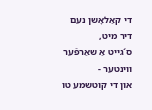די קאַלאָשן נעם דיר מיט,
ס´גייט אַ שאַרפֿער ווינטער -
און די קוטשמע טו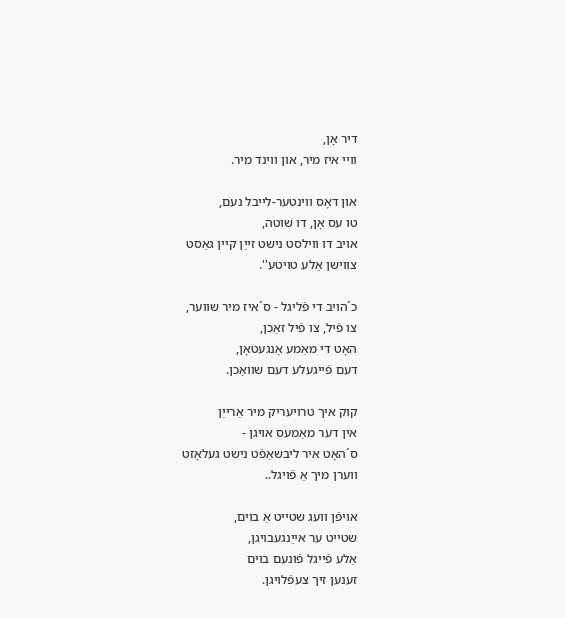דיר אָן,
וויי איז מיר, און ווינד מיר.

און דאָס ווינטער-לייבל נעם,
טו עס אָן, דו שׁוטה,
אויב דו ווילסט נישט זייַן קיין גאַסט
צווישן אַלע טויטע''.

כ´הויב די פֿליגל - ס´איז מיר שווער,
צו פֿיל, צו פֿיל זאַכן,
האָט די מאַמע אָנגעטאָן,
דעם פֿייגעלע דעם שוואַכן.

קוק איך טרויעריק מיר אַרייַן
אין דער מאַמעס אויגן -
ס´האָט איר ליבשאַפֿט נישט געלאָזט
ווערן מיך אַ פֿויגל..

אויפֿן וועג שטייט אַ בוים,
שטייט ער אייַנגעבויגן,
אַלע פֿייגל פֿונעם בוים
זענען זיך צעפֿלויגן.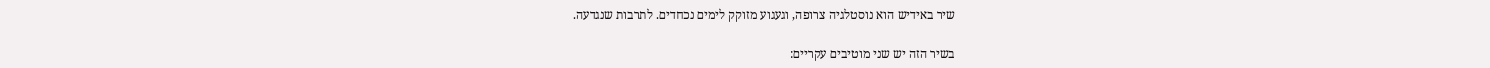שיר באידיש הוא נוסטלגיה צרופה, וגעגוע מזוקק לימים נכחדים. לתרבות שנגדעה.

בשיר הזה יש שני מוטיבים עקריים: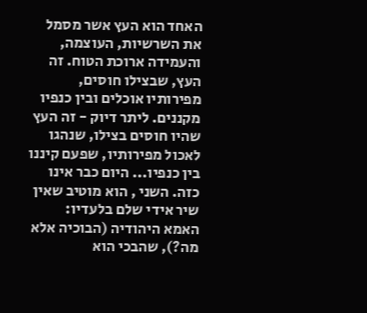האחד הוא העץ אשר מסמל את השרשיות, העוצמה, והעמידה ארוכת הטוח. זה העץ, שבצילו חוסים, מפירותיו אוכלים ובין כנפיו מקננים. ליתר דיוק - זה העץ שהיו חוסים בצילו, שנהגו לאכול מפירותיו, שפעם קיננו בין כנפיו... היום כבר אינו כזה. השני , הוא מוטיב שאין שיר אידי שלם בלעדיו: האמא היהודיה (הבוכיה אלא מה?), שהבכי הוא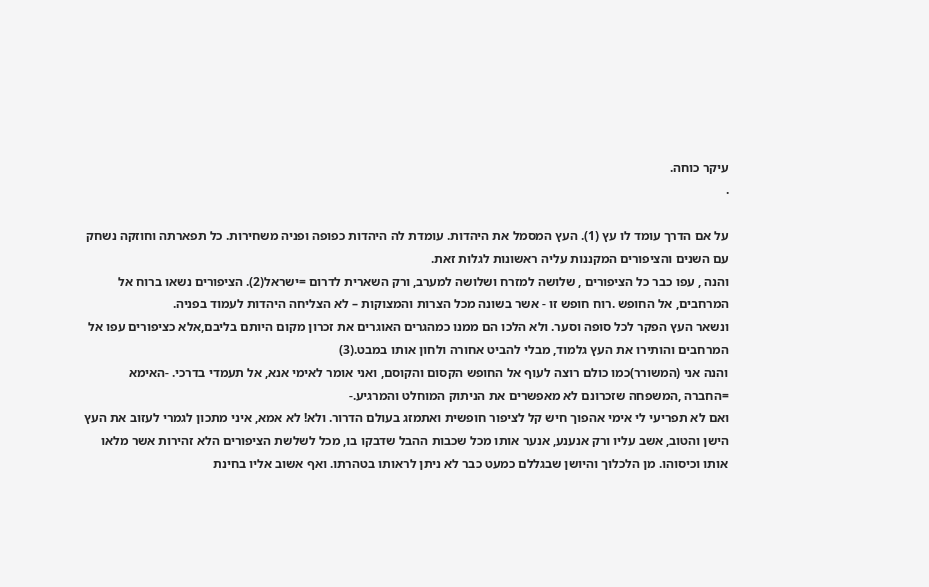עיקר כוחה.
.

על אם הדרך עומד לו עץ (1). העץ המסמל את היהדות. עומדת לה היהדות כפופה ופניה משחירות. כל תפארתה וחוזקה נשחק עם השנים והציפורים המקננות עליה ראשונות לגלות זאת.
והנה , עפו כבר כל הציפורים , שלושה למזרח ושלושה למערב, ורק השארית לדרום =ישראל(2). הציפורים נשאו ברוח אל המרחבים, אל החופש .רוח חופש זו - אשר בשונה מכל הצרות והמצוקות – לא הצליחה היהדות לעמוד בפניה.
ונשאר העץ הפקר לכל סופה וסער. ולא הלכו הם ממנו כמהגרים האוגרים את זכרון מקום היותם בליבם,אלא כציפורים עפו אל המרחבים והותירו את העץ גלמוד, מבלי להביט אחורה ולחון אותו במבט.(3)
והנה אני (המשורר)כמו כולם רוצה לעוף אל החופש הקסום והקוסם, ואני אומר לאימי אנא, אל תעמדי בדרכי. -האימא =החברה ,המשפחה שזכרונם לא מאפשרים את הניתוק המוחלט והמרגיע.-
ואם לא תפריעי לי אימי אהפוך חיש קל לציפור חופשית ואתמזג בעולם הדרור. ולא! לא אמא, איני מתכון לגמרי לעזוב את העץ הישן והטוב, אשב עליו ורק אנענע, אנער אותו מכל שכבות ההבל שדבקו בו, מכל לשלשת הציפורים הלא זהירות אשר מלאו אותו וכיסוהו. מן הלכלוך והיושן שבגללם כמעט כבר לא ניתן לראותו בטהרתו. ואף אשוב אליו בחינת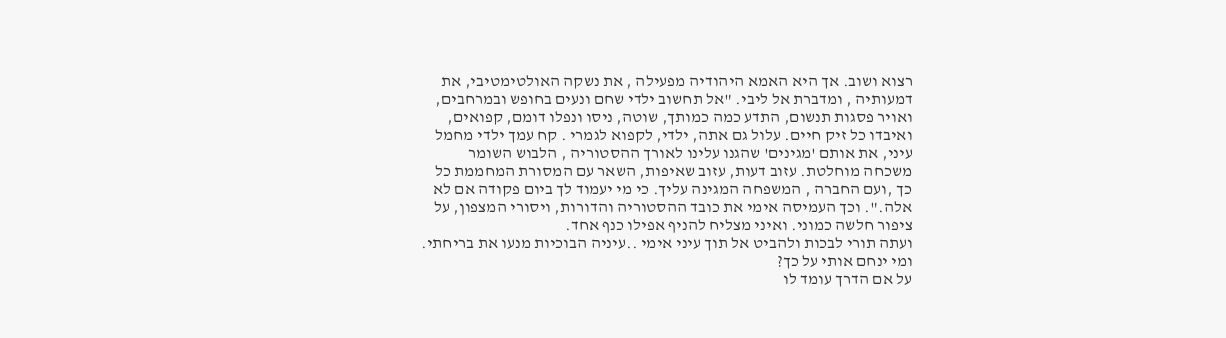רצוא ושוב. אך היא האמא היהודיה מפעילה , את נשקה האולטימטיבי, את דמעותיה , ומדברת אל ליבי. "אל תחשוב ילדי שחם ונעים בחופש ובמרחבים, ואויר פסגות תנשום, התדע כמה כמותך, שוטה, ניסו ונפלו דומם, קפואים, ואיבדו כל זיק חיים. עלול גם אתה, ילדי, לקפוא לגמרי . קח עמך ילדי מחמל עיני, את אותם 'מגינים' שהגנו עלינו לאורך ההסטוריה , הלבוש השומר משכחה מוחלטת. עזוב דעות, עזוב שאיפות, השאר עם המסורת המחממת כל כך ,ועם החברה , המשפחה המגינה עליך. כי מי יעמוד לך ביום פקודה אם לא אלה.". וכך העמיסה אימי את כובד ההסטוריה והדורות, ויסורי המצפון, על ציפור חלשה כמוני. ואיני מצליח להניף אפילו כנף אחד.
ועתה תורי לבכות ולהביט אל תוך עיני אימי ..עיניה הבוכיות מנעו את בריחתי. ומי ינחם אותי על כך?
על אם הדרך עומד לו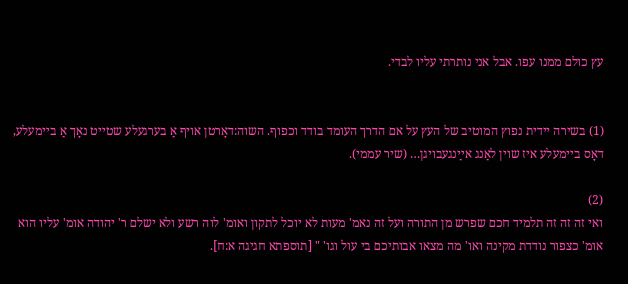עץ כולם ממנו עפו. אבל אני נותרתי עליו לבדי.


(1) בשירה יידית נפוץ המוטיב של העץ על אם הדרך העומד בודד וכפוף. השוה:דאָרטן אויף אַ בערגעלע שטײט נאָך אַ בײמעלע, דאָס בײמעלע איז שוין לאַנג אײַנגעבויגן… (שיר עממי).

(2)
ואי זה זה זה תלמיד חכם שפרש מן התורה ועל זה נאמ' מעות לא יוכל לתקון ואומ' לוה רשע ולא ישלם ר' יהודה אומ' עליו הוא אומ' כצפור נודדת מקינה ואו' מה מצאו אבותיכם בי עול וגו' " [תוספתא חגיגה א:ח].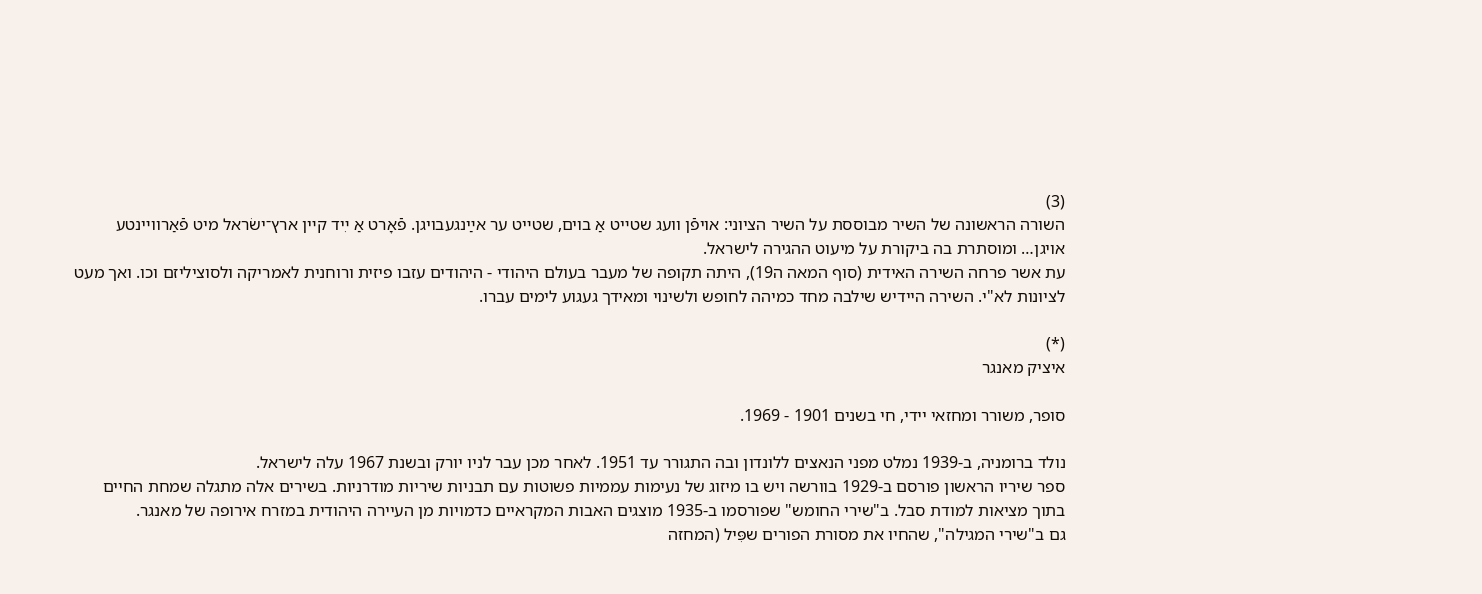(3)
השורה הראשונה של השיר מבוססת על השיר הציוני: אויפֿן וועג שטײט אַ בוים, שטײט ער אײַנגעבויגן. פֿאָרט אַ ײִד קײן ארץ־ישׂראל מיט פֿאַרווײנטע אויגן… ומוסתרת בה ביקורת על מיעוט ההגירה לישראל.
עת אשר פרחה השירה האידית (סוף המאה ה19), היתה תקופה של מעבר בעולם היהודי - היהודים עזבו פיזית ורוחנית לאמריקה ולסוציליזם וכו. ואך מעט לציונות לא"י. השירה היידיש שילבה מחד כמיהה לחופש ולשינוי ומאידך געגוע לימים עברו.

(*)
איציק מאנגר

סופר, משורר ומחזאי יידי, חי בשנים 1901 - 1969.

נולד ברומניה, ב-1939 נמלט מפני הנאצים ללונדון ובה התגורר עד 1951. לאחר מכן עבר לניו יורק ובשנת 1967 עלה לישראל.
ספר שיריו הראשון פורסם ב-1929 בוורשה ויש בו מיזוג של נעימות עממיות פשוטות עם תבניות שיריות מודרניות. בשירים אלה מתגלה שמחת החיים בתוך מציאות למודת סבל. ב"שירי החומש" שפורסמו ב-1935 מוצגים האבות המקראיים כדמויות מן העיירה היהודית במזרח אירופה של מאנגר.
גם ב"שירי המגילה", שהחיו את מסורת הפורים שפִּיל (המחזה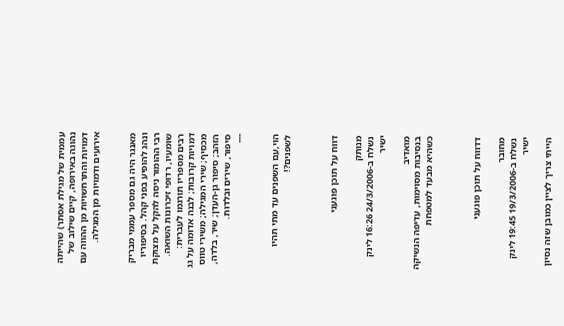עממית של מגילת אסתר) שהייתה נהוגה באירופה, קיים שילוב של דמויות והתרחשויות מן ההווה עם אירועים ודמויות מן המגילה.


מאנגר היה גם מספר עממי מבריק ונהג להופיע בפני קהל. בסיפוריו רבי ההומור ניסה להקל על מצוקת שומעיו, רדופי זיכרונות השואה.
רבים מספריו תורגמו לעברית: דמויות קרובות; לבנה אדומה על גג מכסיף; שירי המגילה; משירי טווס הזהב; סיפור גן-העדן; שיר, בלדה, סיפור, שירים ובלדות.
---


הוי,עם השפנים עד מתי תהיו לשפנים?!



דווח על תוכן פוגעני

מנותק
נשלח ב-24/3/2006 16:26 לינק ישיר

מואדיב
בנסיבות מסוימות, עדיפה הנשיקה  כשהיא מבעד למטפחת



דדווח על תוכן פוגעני

מחובר
נשלח ב-19/3/2006 19:45 לינק ישיר

הייתי צריך לציין כמובן שזה נסיון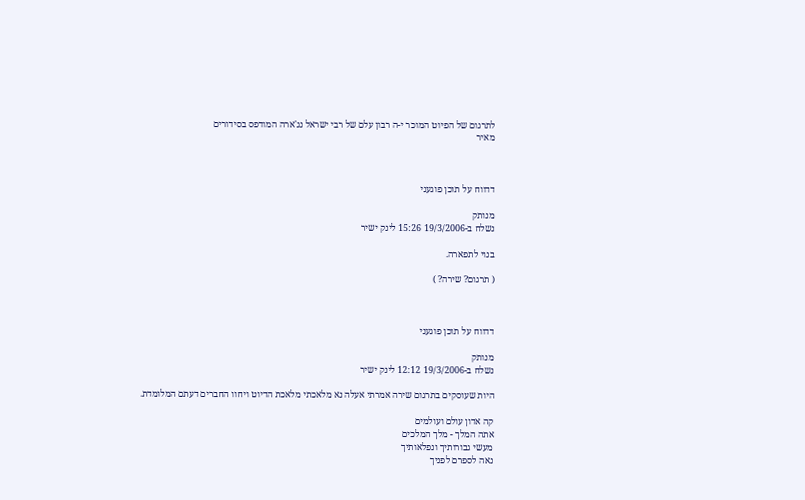לתרגום של הפיוט המוכר י-ה רבון עלם של רבי ישראל נג'ארה המודפס בסידורים
מאיר



דדווח על תוכן פוגעני

מנותק
נשלח ב-19/3/2006 15:26 לינק ישיר

בנוי לתפארה.

( תרגום? שירה? )



דדווח על תוכן פוגעני

מנותק
נשלח ב-19/3/2006 12:12 לינק ישיר

היות שעוסקים בתרגום שירה אמרתי אעלה נא מלאכתי מלאכת הדיוט ויחוו החברים דעתם המלומדת.

קה אדון עולם ועולמים
אתה המלך - מלך המלכים
מעשי גבורותיך ונפלאותיך
נאה לספרם לפניך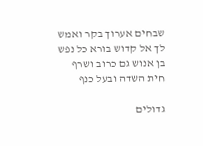שבחים אערוך בקר ואמש
לך אל קדוש בורא כל נפש
בן אנוש גם כרוב ושרף
חית השדה ובעל כנף

גדולים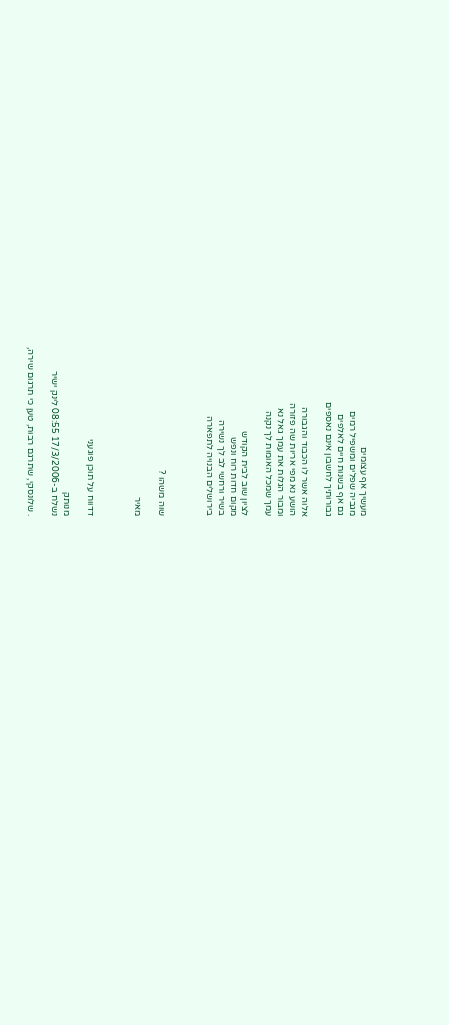מעשיך אף עצומים
מגביה שפלים ומשפיל רמים
גם אף בשנות חיים לאלפים
גבורותיך לחשבון אינם נאספים

אלוה אשר לו הכבוד והגבורה
הושע נא מפי אריות שה פזורה
ומבור הגלות את עמך גאל נא
עמך שמכל האומות לך נקנה

לציון שוב לבית הקודש
מקום חדות רוח ונפש
בשיר ורחשי לב לך נשירה
בירושלים הבנויה לתפארה



שוה משהו ?

מאיר



דדווח על תוכן פוגעני

מנותק
נשלח ב-17/3/2006 08:55 לינק ישיר

. שלונסקי, שתרגם רבות, טען כי תרגום שירה,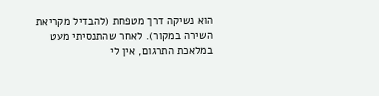הוא נשיקה דרך מטפחת (להבדיל מקריאת השירה במקור). לאחר שהתנסיתי מעט במלאכת התרגום, אין לי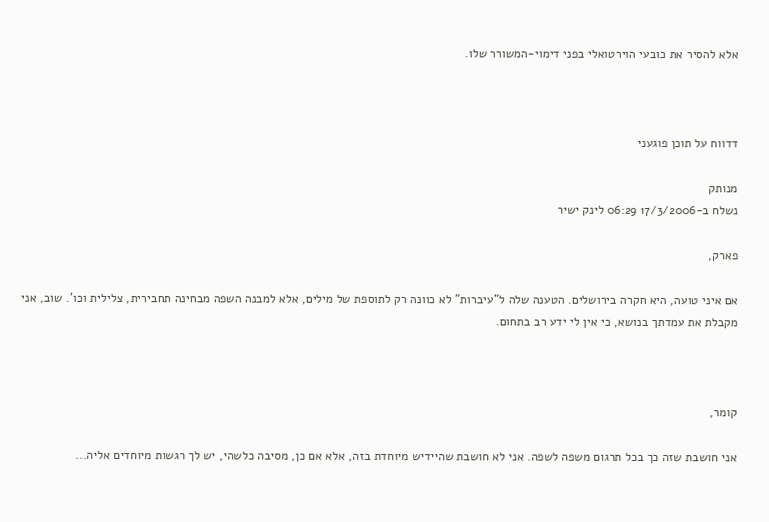אלא להסיר את כובעי הוירטואלי בפני דימוי-המשורר שלו.



דדווח על תוכן פוגעני

מנותק
נשלח ב-17/3/2006 06:29 לינק ישיר

פארק,

אם איני טועה, היא חקרה בירושלים. הטענה שלה ל"עיברות" לא כוונה רק לתוספת של מילים, אלא למבנה השפה מבחינה תחבירית, צלילית וכו'. שוב, אני מקבלת את עמדתך בנושא, כי אין לי ידע רב בתחום.



קומר,

אני חושבת שזה כך בכל תרגום משפה לשפה. אני לא חושבת שהיידיש מיוחדת בזה, אלא אם כן, מסיבה כלשהי, יש לך רגשות מיוחדים אליה...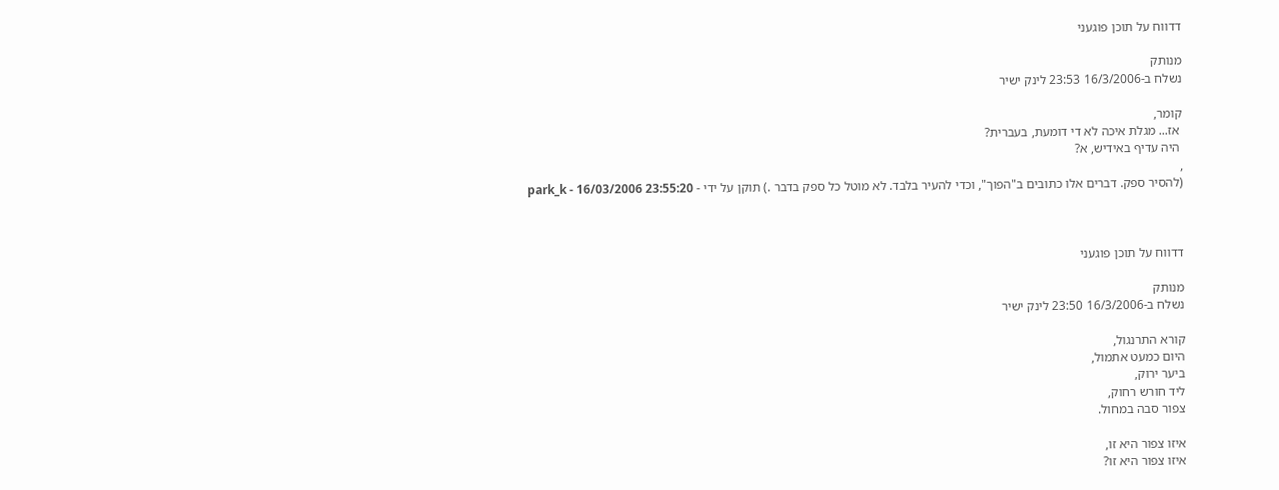דדווח על תוכן פוגעני

מנותק
נשלח ב-16/3/2006 23:53 לינק ישיר

קומר,
 אז... מגלת איכה לא די דומעת, בעברית?
 היה עדיף באידיש, א?
,
(להסיר ספק. דברים אלו כתובים ב"הפוך", וכדי להעיר בלבד. לא מוטל כל ספק בדבר .) תוקן על ידי - park_k - 16/03/2006 23:55:20



דדווח על תוכן פוגעני

מנותק
נשלח ב-16/3/2006 23:50 לינק ישיר

קורא התרנגול,
היום כמעט אתמול,
ביער ירוק,
ליד חורש רחוק,
צפור סבה במחול.

איזו צפור היא זו,
איזו צפור היא זו?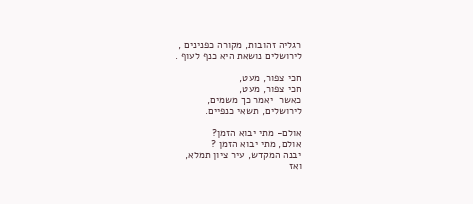רגליה זהובות, מקורה כפנינים ,
לירושלים נושאת היא כנף לעוף .

חכי צפור, מעט,
חכי צפור, מעט,
כאשר  יאמר כך משמים,
לירושלים, תשאי כנפיים.

אולם- מתי יבוא הזמן?
אולם, מתי יבוא הזמן ?
יבנה המקדש, עיר ציון תמלא,
ואז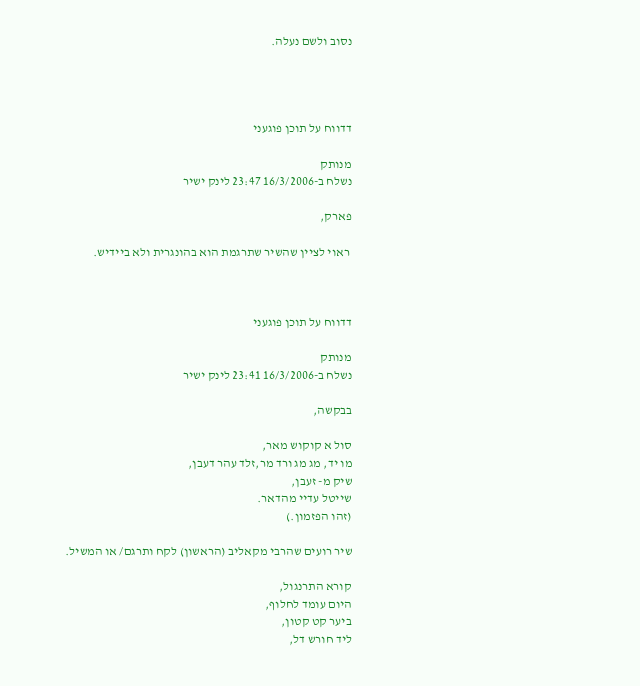נסוב ולשם נעלה.




דדווח על תוכן פוגעני

מנותק
נשלח ב-16/3/2006 23:47 לינק ישיר

פארק,

 ראוי לציין שהשיר שתרגמת הוא בהונגרית ולא ביידיש.



דדווח על תוכן פוגעני

מנותק
נשלח ב-16/3/2006 23:41 לינק ישיר

בבקשה,

סול א קוקוש מאר,
מו יד, מג מג ורד מר,זלד עהר דעבן,
שיק מ- זעבן,
שייטל עדיי מהדאר.
(זהו הפזמון.)

שיר רועים שהרבי מקאליב (הראשון) לקח ותרגם/ או המשיל.

קורא התרנגול,
היום עומד לחלוף,
ביער קט קטון,
ליד חורש דל,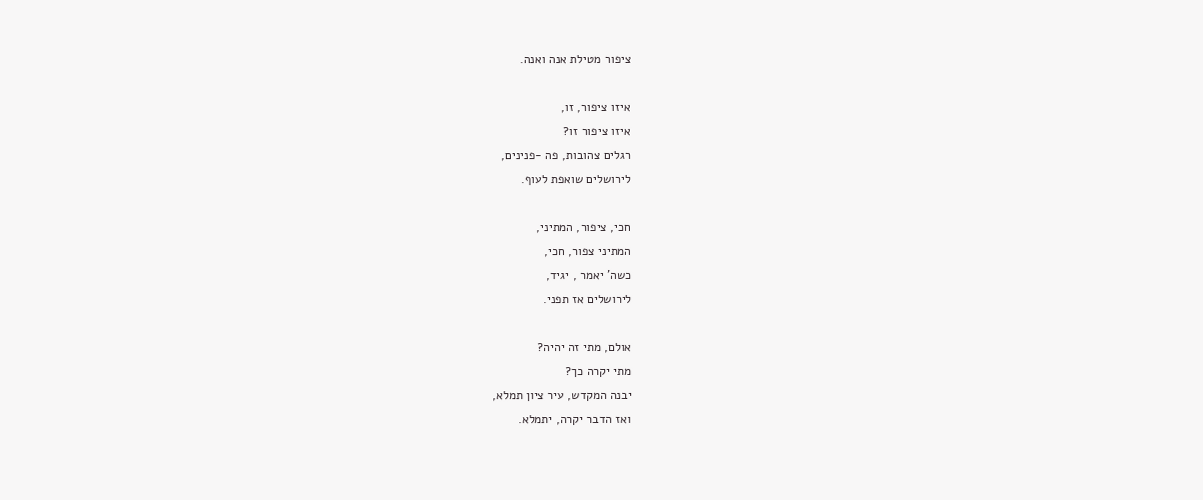ציפור מטילת אנה ואנה.

איזו ציפור, זו,
איזו ציפור זו?
רגלים צהובות, פה -פנינים,
לירושלים שואפת לעוף.

חכי, ציפור, המתיני,
המתיני צפור, חכי,
כשה' יאמר , יגיד,
לירושלים אז תפני.

אולם, מתי זה יהיה?
מתי יקרה כך?
יבנה המקדש, עיר ציון תמלא,
ואז הדבר יקרה, יתמלא.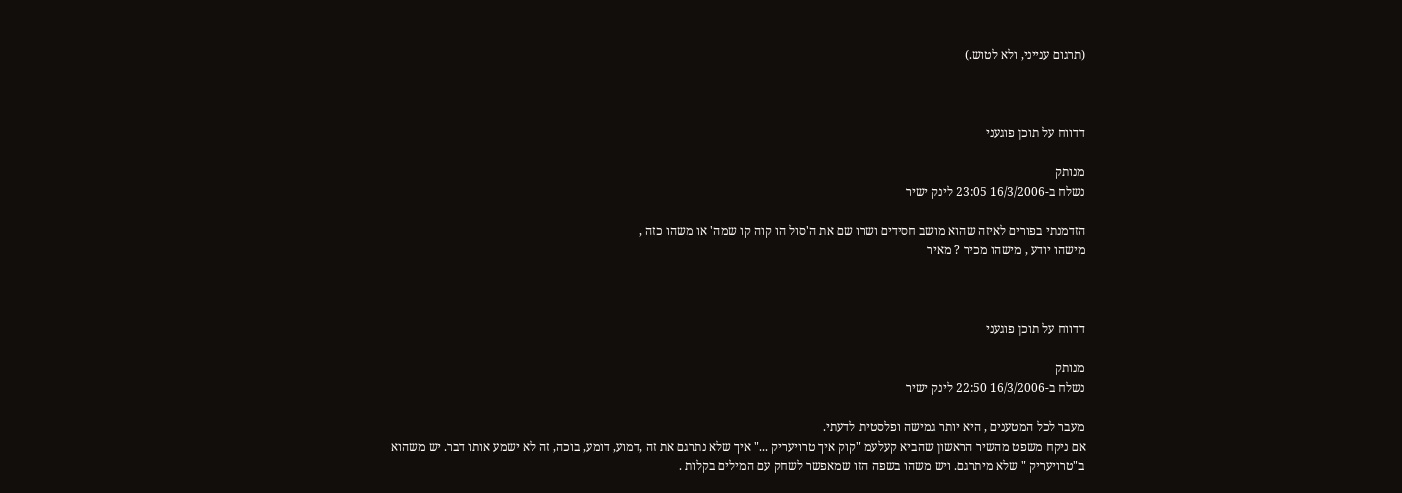(תרגום ענייני, ולא לטוש.)



דדווח על תוכן פוגעני

מנותק
נשלח ב-16/3/2006 23:05 לינק ישיר

הזדמנתי בפורים לאיזה שהוא מושב חסידים ושרו שם את ה'סול הו קוה קו שמה' או משהו כזה ,
מישהו יודע , מישהו מכיר ? מאיר



דדווח על תוכן פוגעני

מנותק
נשלח ב-16/3/2006 22:50 לינק ישיר

מעבר לכל המטענים , היא יותר גמישה ופלסטית לדעתי.
אם ניקח משפט מהשיר הראשון שהביא קעלעמ "קוק איך טרויעריק ..." איך שלא נתרגם את זה ,דמוע, דומע, בוכה, זה לא ישמע אותו דבר. יש משהוא ב"טרויעריק " שלא מיתרגם. ויש משהו בשפה הזו שמאפשר לשחק עם המילים בקלות .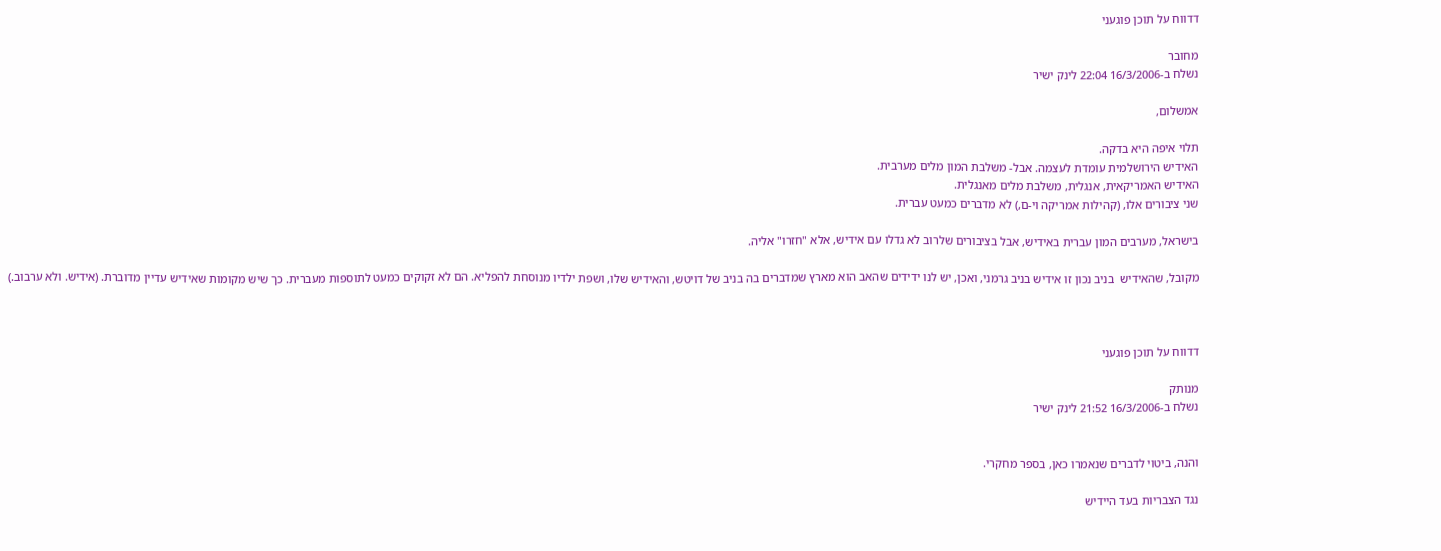דדווח על תוכן פוגעני

מחובר
נשלח ב-16/3/2006 22:04 לינק ישיר

אמשלום,

תלוי איפה היא בדקה.
האידיש הירושלמית עומדת לעצמה. אבל- משלבת המון מלים מערבית.
האידיש האמריקאית, אנגלית, משלבת מלים מאנגלית.
שני ציבורים אלו, (קהילות אמריקה וי-ם,) לא מדברים כמעט עברית.

בישראל, מערבים המון עברית באידיש, אבל בציבורים שלרוב לא גדלו עם אידיש, אלא "חזרו" אליה.

מקובל, שהאידיש  בניב נכון זו אידיש בניב גרמני, ואכן, יש לנו ידידים שהאב הוא מארץ שמדברים בה בניב של דויטש, והאידיש שלו, ושפת ילדיו מנוסחת להפליא. הם לא זקוקים כמעט לתוספות מעברית. כך שיש מקומות שאידיש עדיין מדוברת. (אידיש. ולא ערבוב.)



דדווח על תוכן פוגעני

מנותק
נשלח ב-16/3/2006 21:52 לינק ישיר


והנה, ביטוי לדברים שנאמרו כאן, בספר מחקרי.

נגד הצבריות בעד היידיש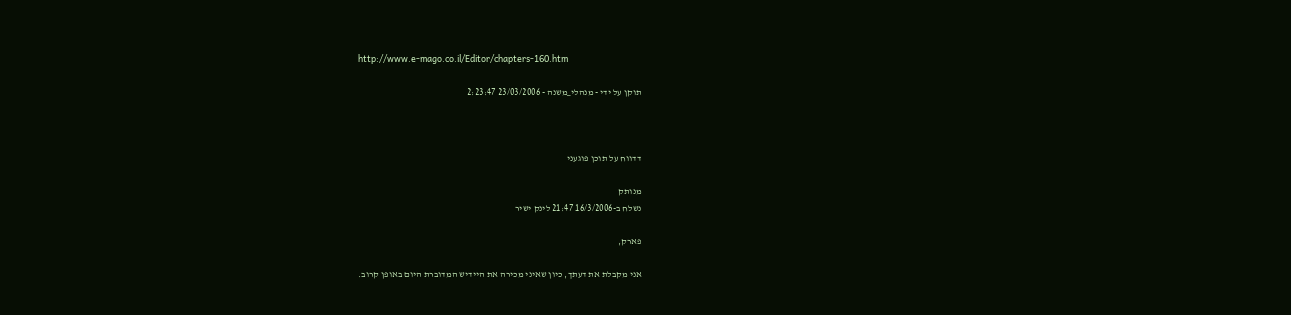http://www.e-mago.co.il/Editor/chapters-160.htm

תוקן על ידי - מנהלי_משנה - 23/03/2006 2:23:47



דדווח על תוכן פוגעני

מנותק
נשלח ב-16/3/2006 21:47 לינק ישיר

פארק,

אני מקבלת את דעתך, כיון שאיני מכירה את היידיש המדוברת היום באופן קרוב.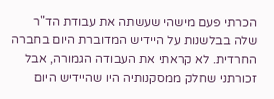הכרתי פעם מישהי שעשתה את עבודת הד"ר שלה בבלשנות על היידיש המדוברת היום בחברה החרדית. לא קראתי את העבודה הגמורה, אבל זכורתני שחלק ממסקנותיה היו שהיידיש היום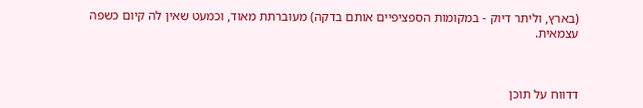(בארץ, וליתר דיוק - במקומות הספציפיים אותם בדקה) מעוברתת מאוד, וכמעט שאין לה קיום כשפה עצמאית.



דדווח על תוכן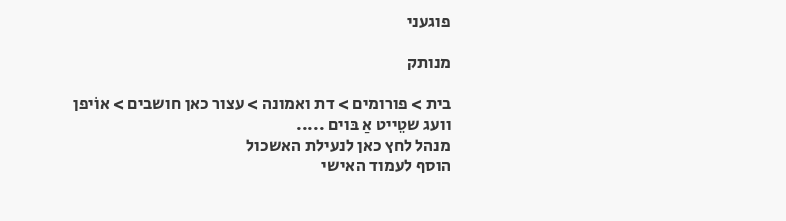פוגעני

מנותק

בית > פורומים > דת ואמונה > עצור כאן חושבים > אוֹיפן וועג שטֵייט אַ בּוים .....
מנהל לחץ כאן לנעילת האשכול
הוסף לעמוד האישי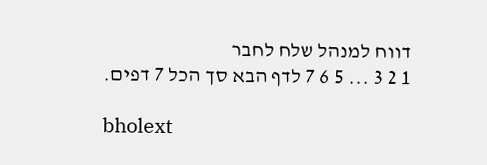דווח למנהל שלח לחבר
1 2 3 ... 5 6 7 לדף הבא סך הכל 7 דפים.

bholext